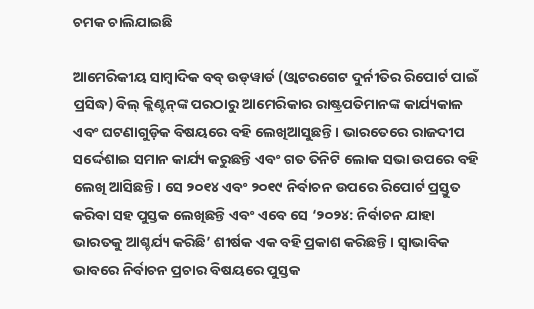ଚମକ ଚାଲିଯାଇଛି

ଆମେରିକୀୟ ସାମ୍ବାଦିକ ବବ୍‌ ଉଡ୍‌ୱାର୍ଡ (ଓ୍ବାଟରଗେଟ ଦୁର୍ନୀତିର ରିପୋର୍ଟ ପାଇଁ ପ୍ରସିଦ୍ଧ) ବିଲ୍‌ କ୍ଲିଣ୍ଟନ୍‌ଙ୍କ ପରଠାରୁ ଆମେରିକାର ରାଷ୍ଟ୍ରପତିମାନଙ୍କ କାର୍ଯ୍ୟକାଳ ଏବଂ ଘଟଣାଗୁଡ଼ିକ ବିଷୟରେ ବହି ଲେଖିଆସୁଛନ୍ତି। ଭାରତେରେ ରାଜଦୀପ ସର୍ଦ୍ଦେଶାଇ ସମାନ କାର୍ଯ୍ୟ କରୁଛନ୍ତି ଏବଂ ଗତ ତିନିଟି ଲୋକ ସଭା ଉପରେ ବହି ଲେଖି ଆସିଛନ୍ତି। ସେ ୨୦୧୪ ଏବଂ ୨୦୧୯ ନିର୍ବାଚନ ଉପରେ ରିପୋର୍ଟ ପ୍ରସ୍ତୁତ କରିବା ସହ ପୁସ୍ତକ ଲେଖିଛନ୍ତି ଏବଂ ଏବେ ସେ ‘୨୦୨୪: ନିର୍ବାଚନ ଯାହା ଭାରତକୁ ଆଶ୍ଚର୍ଯ୍ୟ କରିଛି’ ଶୀର୍ଷକ ଏକ ବହି ପ୍ରକାଶ କରିଛନ୍ତି। ସ୍ବାଭାବିକ ଭାବରେ ନିର୍ବାଚନ ପ୍ରଚାର ବିଷୟରେ ପୁସ୍ତକ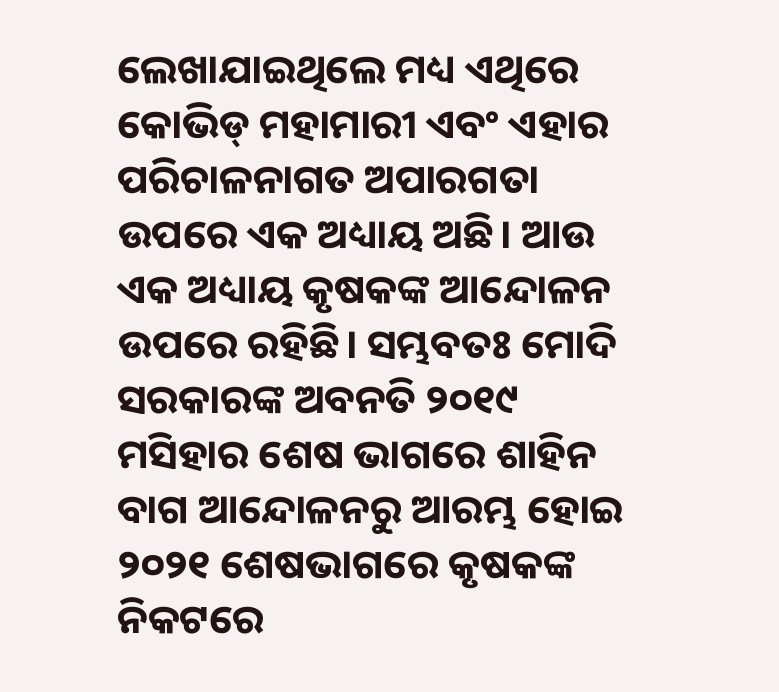ଲେଖାଯାଇଥିଲେ ମଧ୍ୟ ଏଥିରେ କୋଭିଡ୍‌ ମହାମାରୀ ଏବଂ ଏହାର ପରିଚାଳନାଗତ ଅପାରଗତା ଉପରେ ଏକ ଅଧ୍ୟାୟ ଅଛି। ଆଉ ଏକ ଅଧ୍ୟାୟ କୃଷକଙ୍କ ଆନ୍ଦୋଳନ ଉପରେ ରହିଛି। ସମ୍ଭବତଃ ମୋଦି ସରକାରଙ୍କ ଅବନତି ୨୦୧୯ ମସିହାର ଶେଷ ଭାଗରେ ଶାହିନ ବାଗ ଆନ୍ଦୋଳନରୁ ଆରମ୍ଭ ହୋଇ ୨୦୨୧ ଶେଷଭାଗରେ କୃଷକଙ୍କ ନିକଟରେ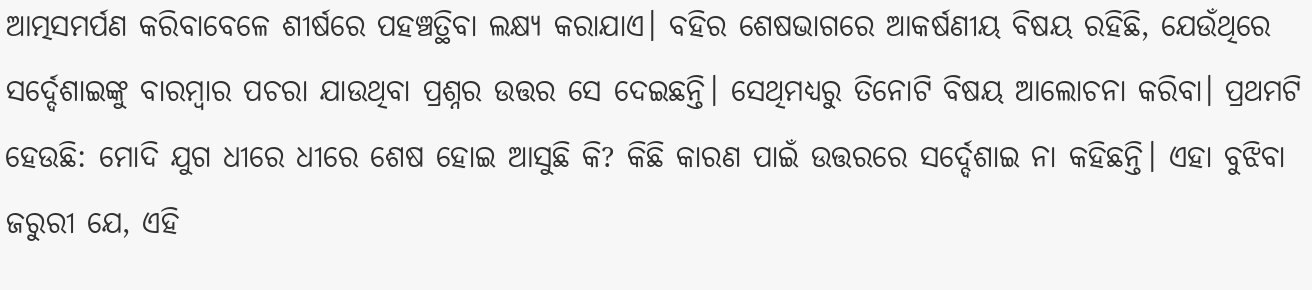ଆତ୍ମସମର୍ପଣ କରିବାବେଳେ ଶୀର୍ଷରେ ପହଞ୍ଚତ୍ଥିବା ଲକ୍ଷ୍ୟ କରାଯାଏ। ବହିର ଶେଷଭାଗରେ ଆକର୍ଷଣୀୟ ବିଷୟ ରହିଛି, ଯେଉଁଥିରେ ସର୍ଦ୍ଦେଶାଇଙ୍କୁ ବାରମ୍ବାର ପଚରା ଯାଉଥିବା ପ୍ରଶ୍ନର ଉତ୍ତର ସେ ଦେଇଛନ୍ତି। ସେଥିମଧ୍ୟରୁ ତିନୋଟି ବିଷୟ ଆଲୋଚନା କରିବା। ପ୍ରଥମଟି ହେଉଛି: ମୋଦି ଯୁଗ ଧୀରେ ଧୀରେ ଶେଷ ହୋଇ ଆସୁଛି କି? କିଛି କାରଣ ପାଇଁ ଉତ୍ତରରେ ସର୍ଦ୍ଦେଶାଇ ନା କହିଛନ୍ତି। ଏହା ବୁଝିବା ଜରୁରୀ ଯେ, ଏହି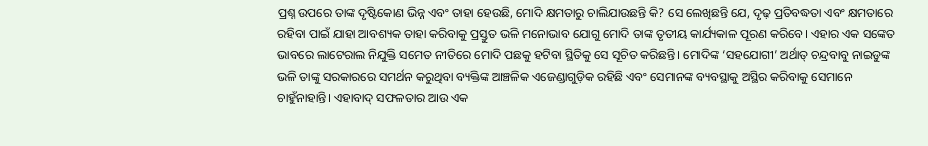ପ୍ରଶ୍ନ ଉପରେ ତାଙ୍କ ଦୃଷ୍ଟିକୋଣ ଭିନ୍ନ ଏବଂ ତାହା ହେଉଛି, ମୋଦି କ୍ଷମତାରୁ ଚାଲିଯାଉଛନ୍ତି କି? ସେ ଲେଖିଛନ୍ତି ଯେ, ଦୃଢ଼ ପ୍ରତିବଦ୍ଧତା ଏବଂ କ୍ଷମତାରେ ରହିବା ପାଇଁ ଯାହା ଆବଶ୍ୟକ ତାହା କରିବାକୁ ପ୍ରସ୍ତୁତ ଭଳି ମନୋଭାବ ଯୋଗୁ ମୋଦି ତାଙ୍କ ତୃତୀୟ କାର୍ଯ୍ୟକାଳ ପୂରଣ କରିବେ। ଏହାର ଏକ ସଙ୍କେତ ଭାବରେ ଲାଟେରାଲ ନିଯୁକ୍ତି ସମେତ ନୀତିରେ ମୋଦି ପଛକୁ ହଟିବା ସ୍ଥିତିକୁ ସେ ସୂଚିତ କରିଛନ୍ତି। ମୋଦିଙ୍କ ‘ସହଯୋଗୀ’ ଅର୍ଥାତ୍‌ ଚନ୍ଦ୍ରବାବୁ ନାଇଡୁଙ୍କ ଭଳି ତାଙ୍କୁ ସରକାରରେ ସମର୍ଥନ କରୁଥିବା ବ୍ୟକ୍ତିଙ୍କ ଆଞ୍ଚଳିକ ଏଜେଣ୍ଡାଗୁଡ଼ିକ ରହିଛି ଏବଂ ସେମାନଙ୍କ ବ୍ୟବସ୍ଥାକୁ ଅସ୍ଥିର କରିବାକୁ ସେମାନେ ଚାହୁଁନାହାନ୍ତି। ଏହାବାଦ୍‌ ସଫଳତାର ଆଉ ଏକ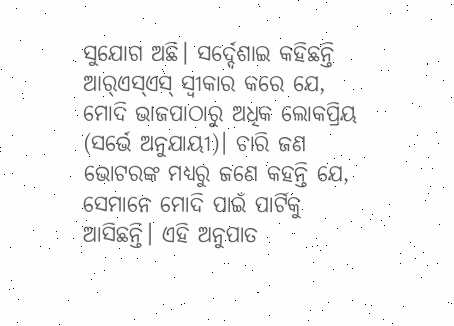ସୁଯୋଗ ଅଛି। ସର୍ଦ୍ଦେଶାଇ କହିଛନ୍ତି ଆର୍‌ଏସ୍‌ଏସ୍‌ ସ୍ବୀକାର କରେ ଯେ, ମୋଦି ଭାଜପାଠାରୁ ଅଧିକ ଲୋକପ୍ରିୟ (ସର୍ଭେ ଅନୁଯାୟୀ)। ଚାରି ଜଣ ଭୋଟରଙ୍କ ମଧ୍ୟରୁ ଜଣେ କହନ୍ତି ଯେ, ସେମାନେ ମୋଦି ପାଇଁ ପାର୍ଟିକୁ ଆସିଛନ୍ତି। ଏହି ଅନୁପାତ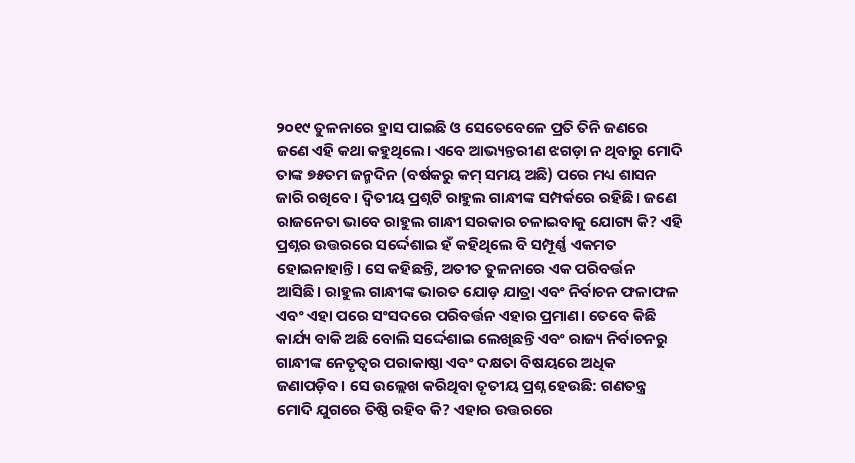୨୦୧୯ ତୁଳନାରେ ହ୍ରାସ ପାଇଛି ଓ ସେତେବେଳେ ପ୍ରତି ତିନି ଜଣରେ ଜଣେ ଏହି କଥା କହୁଥିଲେ। ଏବେ ଆଭ୍ୟନ୍ତରୀଣ ଝଗଡ଼ା ନ ଥିବାରୁ ମୋଦି ତାଙ୍କ ୭୫ତମ ଜନ୍ମଦିନ (ବର୍ଷକରୁ କମ୍‌ ସମୟ ଅଛି) ପରେ ମଧ୍ୟ ଶାସନ ଜାରି ରଖିବେ। ଦ୍ୱିତୀୟ ପ୍ରଶ୍ନଟି ରାହୁଲ ଗାନ୍ଧୀଙ୍କ ସମ୍ପର୍କରେ ରହିଛି। ଜଣେ ରାଜନେତା ଭାବେ ରାହୁଲ ଗାନ୍ଧୀ ସରକାର ଚଳାଇବାକୁ ଯୋଗ୍ୟ କି? ଏହି ପ୍ରଶ୍ନର ଉତ୍ତରରେ ସର୍ଦ୍ଦେଶାଇ ହଁ କହିଥିଲେ ବି ସମ୍ପୂର୍ଣ୍ଣ ଏକମତ ହୋଇନାହାନ୍ତି। ସେ କହିଛନ୍ତି, ଅତୀତ ତୁଳନାରେ ଏକ ପରିବର୍ତ୍ତନ ଆସିଛି। ରାହୁଲ ଗାନ୍ଧୀଙ୍କ ଭାରତ ଯୋଡ଼ ଯାତ୍ରା ଏବଂ ନିର୍ବାଚନ ଫଳାଫଳ ଏବଂ ଏହା ପରେ ସଂସଦରେ ପରିବର୍ତ୍ତନ ଏହାର ପ୍ରମାଣ। ତେବେ କିଛି କାର୍ଯ୍ୟ ବାକି ଅଛି ବୋଲି ସର୍ଦ୍ଦେଶାଇ ଲେଖିଛନ୍ତି ଏବଂ ରାଜ୍ୟ ନିର୍ବାଚନରୁ ଗାନ୍ଧୀଙ୍କ ନେତୃତ୍ୱର ପରାକାଷ୍ଠା ଏବଂ ଦକ୍ଷତା ବିଷୟରେ ଅଧିକ ଜଣାପଡ଼ିବ। ସେ ଉଲ୍ଲେଖ କରିଥିବା ତୃତୀୟ ପ୍ରଶ୍ନ ହେଉଛି: ଗଣତନ୍ତ୍ର ମୋଦି ଯୁଗରେ ତିଷ୍ଠି ରହିବ କି? ଏହାର ଉତ୍ତରରେ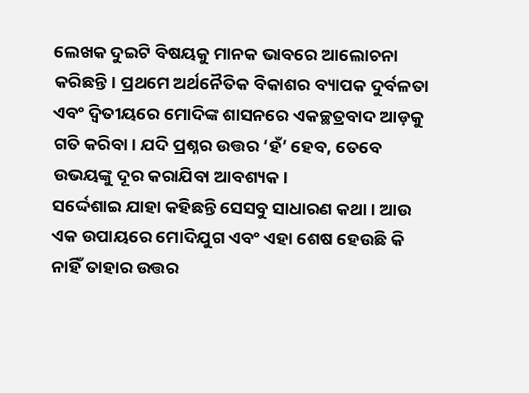ଲେଖକ ଦୁଇଟି ବିଷୟକୁ ମାନକ ଭାବରେ ଆଲୋଚନା କରିଛନ୍ତି। ପ୍ରଥମେ ଅର୍ଥନୈତିକ ବିକାଶର ବ୍ୟାପକ ଦୁର୍ବଳତା ଏବଂ ଦ୍ୱିତୀୟରେ ମୋଦିଙ୍କ ଶାସନରେ ଏକଚ୍ଛତ୍ରବାଦ ଆଡ଼କୁ ଗତି କରିବା। ଯଦି ପ୍ରଶ୍ନର ଉତ୍ତର ‘ହଁ’ ହେବ, ତେବେ ଉଭୟଙ୍କୁ ଦୂର କରାଯିବା ଆବଶ୍ୟକ।
ସର୍ଦ୍ଦେଶାଇ ଯାହା କହିଛନ୍ତି ସେସବୁ ସାଧାରଣ କଥା। ଆଉ ଏକ ଉପାୟରେ ମୋଦିଯୁଗ ଏବଂ ଏହା ଶେଷ ହେଉଛି କି ନାହିଁ ତାହାର ଉତ୍ତର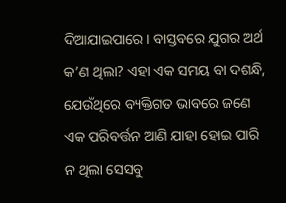ଦିଆଯାଇପାରେ। ବାସ୍ତବରେ ଯୁଗର ଅର୍ଥ କ’ଣ ଥିଲା? ଏହା ଏକ ସମୟ ବା ଦଶନ୍ଧି, ଯେଉଁଥିରେ ବ୍ୟକ୍ତିଗତ ଭାବରେ ଜଣେ ଏକ ପରିବର୍ତ୍ତନ ଆଣି ଯାହା ହୋଇ ପାରି ନ ଥିଲା ସେସବୁ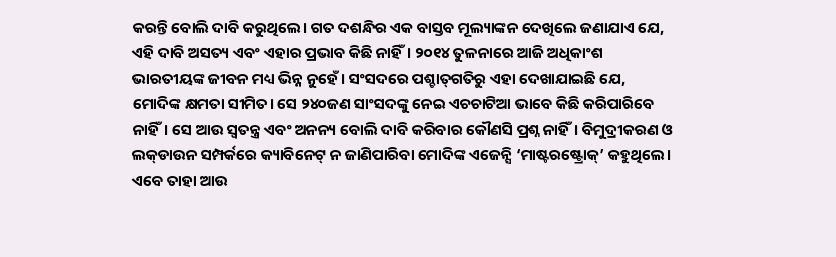କରନ୍ତି ବୋଲି ଦାବି କରୁଥିଲେ। ଗତ ଦଶନ୍ଧିର ଏକ ବାସ୍ତବ ମୂଲ୍ୟାଙ୍କନ ଦେଖିଲେ ଜଣାଯାଏ ଯେ, ଏହି ଦାବି ଅସତ୍ୟ ଏବଂ ଏହାର ପ୍ରଭାବ କିଛି ନାହିଁ। ୨୦୧୪ ତୁଳନାରେ ଆଜି ଅଧିକାଂଶ ଭାରତୀୟଙ୍କ ଜୀବନ ମଧ୍ୟ ଭିନ୍ନ ନୁହେଁ। ସଂସଦରେ ପଶ୍ଚାତ୍‌ଗତିରୁ ଏହା ଦେଖାଯାଇଛି ଯେ, ମୋଦିଙ୍କ କ୍ଷମତା ସୀମିତ। ସେ ୨୪୦ଜଣ ସାଂସଦଙ୍କୁ ନେଇ ଏଚଚାଟିଆ ଭାବେ କିଛି କରିପାରିବେ ନାହିଁ। ସେ ଆଉ ସ୍ବତନ୍ତ୍ର ଏବଂ ଅନନ୍ୟ ବୋଲି ଦାବି କରିବାର କୌଣସି ପ୍ରଶ୍ନ ନାହିଁ। ବିମୁଦ୍ରୀକରଣ ଓ ଲକ୍‌ଡାଉନ ସମ୍ପର୍କରେ କ୍ୟାବିନେଟ୍‌ ନ ଜାଣିପାରିବା ମୋଦିଙ୍କ ଏଜେନ୍ସି ‘ମାଷ୍ଟରଷ୍ଟ୍ରୋକ୍‌’ କହୁଥିଲେ। ଏବେ ତାହା ଆଉ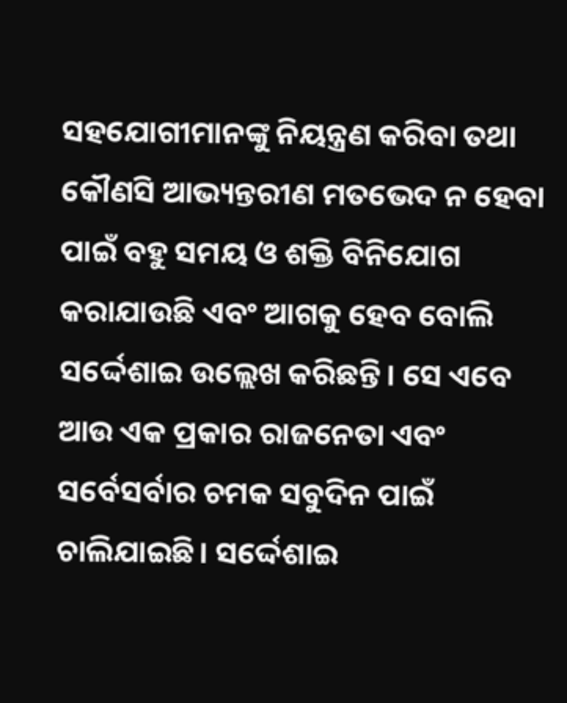ସହଯୋଗୀମାନଙ୍କୁ ନିୟନ୍ତ୍ରଣ କରିବା ତଥା କୌଣସି ଆଭ୍ୟନ୍ତରୀଣ ମତଭେଦ ନ ହେବା ପାଇଁ ବହୁ ସମୟ ଓ ଶକ୍ତି ବିନିଯୋଗ କରାଯାଉଛି ଏବଂ ଆଗକୁ ହେବ ବୋଲି ସର୍ଦ୍ଦେଶାଇ ଉଲ୍ଲେଖ କରିଛନ୍ତି। ସେ ଏବେ ଆଉ ଏକ ପ୍ରକାର ରାଜନେତା ଏବଂ ସର୍ବେସର୍ବାର ଚମକ ସବୁଦିନ ପାଇଁ ଚାଲିଯାଇଛି। ସର୍ଦ୍ଦେଶାଇ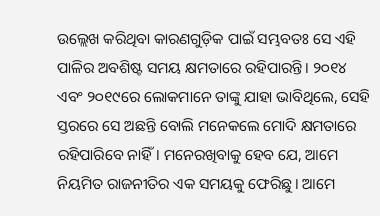ଉଲ୍ଲେଖ କରିଥିବା କାରଣଗୁଡ଼ିକ ପାଇଁ ସମ୍ଭବତଃ ସେ ଏହି ପାଳିର ଅବଶିଷ୍ଟ ସମୟ କ୍ଷମତାରେ ରହିପାରନ୍ତି। ୨୦୧୪ ଏବଂ ୨୦୧୯ରେ ଲୋକମାନେ ତାଙ୍କୁ ଯାହା ଭାବିଥିଲେ, ସେହି ସ୍ତରରେ ସେ ଅଛନ୍ତି ବୋଲି ମନେକଲେ ମୋଦି କ୍ଷମତାରେ ରହିପାରିବେ ନାହିଁ। ମନେରଖିବାକୁ ହେବ ଯେ, ଆମେ ନିୟମିତ ରାଜନୀତିର ଏକ ସମୟକୁ ଫେରିଛୁ। ଆମେ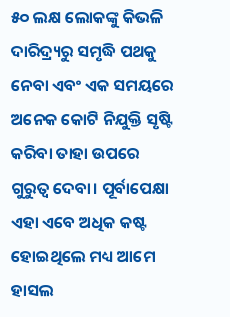୫୦ ଲକ୍ଷ ଲୋକଙ୍କୁ କିଭଳି ଦାରିଦ୍ର୍ୟରୁ ସମୃଦ୍ଧି ପଥକୁ ନେବା ଏବଂ ଏକ ସମୟରେ ଅନେକ କୋଟି ନିଯୁକ୍ତି ସୃଷ୍ଟି କରିବା ତାହା ଉପରେ ଗୁରୁତ୍ୱ ଦେବା। ପୂର୍ବାପେକ୍ଷା ଏହା ଏବେ ଅଧିକ କଷ୍ଟ ହୋଇଥିଲେ ମଧ୍ୟ ଆମେ ହାସଲ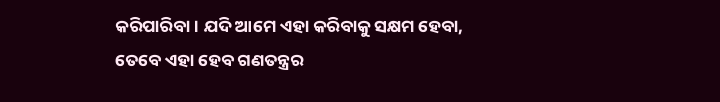କରିପାରିବା। ଯଦି ଆମେ ଏହା କରିବାକୁ ସକ୍ଷମ ହେବା, ତେବେ ଏହା ହେବ ଗଣତନ୍ତ୍ରର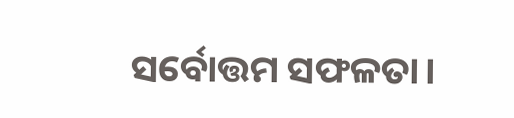ସର୍ବୋତ୍ତମ ସଫଳତା।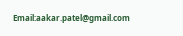Email:aakar.patel@gmail.com